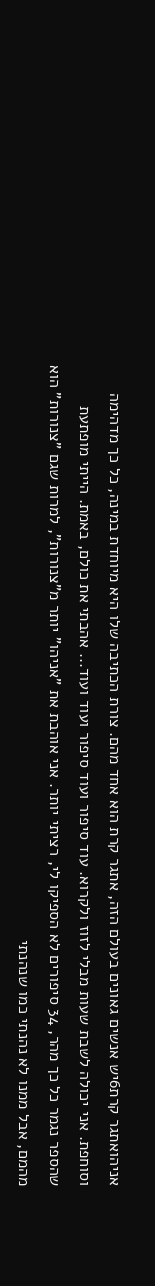אניהואתגר קרת6יש אנשים גאונים בעולם הזה, אתגר קרת הוא אחד מהם. צורת הכתיבה שלו היא מיוחדת במינה, כל כך מדהימה וסוחפת. אני יכולה לשבת שעות מבלי לזוז ולקרוא. עוד סיפור ועוד סיפור ועוד ועוד... אהבתי את כולם, באמת. הייתי מופתעת שהספר נגמר כל כך מהר, 34 סיפורים לא הספיקו לי, רציתי יותר. אני אוהבת את "אניהו" יותר מ"צנורות", למרות שגם "צנורות" הוא מהמם, אבל ממנו לא נהנתי כמו שנהנתי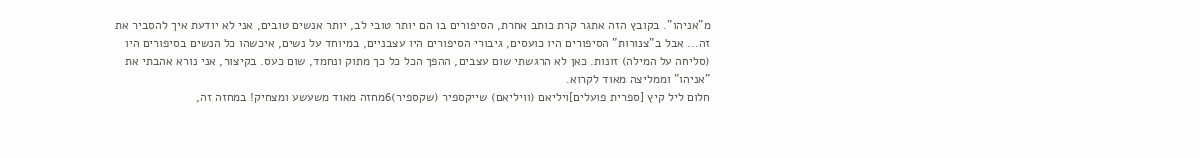מ"אניהו". בקובץ הזה אתגר קרת כותב אחרת, הסיפורים בו הם יותר טובי לב, יותר אנשים טובים, אני לא יודעת איך להסביר את זה... אבל ב"צנורות" הסיפורים היו כועסים, גיבורי הסיפורים היו עצבניים, במיוחד על נשים, איכשהו כל הנשים בסיפורים היו (סליחה על המילה) זונות. כאן לא הרגשתי שום עצבים, ההפך הכל כל כך מתוק ונחמד, שום כעס. בקיצור, אני נורא אהבתי את "אניהו" וממליצה מאוד לקרוא.
חלום ליל קיץ [ספרית פועלים]ויליאם (וויליאם) שייקספיר (שקספיר)6מחזה מאוד משעשע ומצחיק! במחזה זה,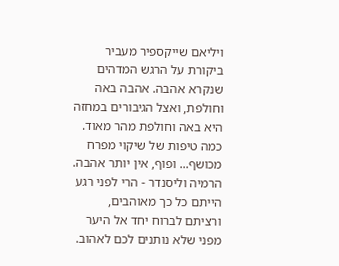ויליאם שייקספיר מעביר ביקורת על הרגש המדהים שנקרא אהבה. אהבה באה וחולפת, ואצל הגיבורים במחזה היא באה וחולפת מהר מאוד. כמה טיפות של שיקוי מפרח מכושף... ופוף, אין יותר אהבה. הרמיה וליסנדר - הרי לפני רגע הייתם כל כך מאוהבים, ורציתם לברוח יחד אל היער מפני שלא נותנים לכם לאהוב.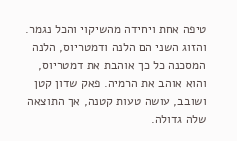טיפה אחת ויחידה מהשיקוי והכל נגמר. והזוג השני הם הלנה ודמטריוס, הלנה המסכנה כל כך אוהבת את דמטריוס, והוא אוהב את הרמיה. פאק שדון קטן ושובב, עושה טעות קטנה, אך התוצאה שלה גדולה.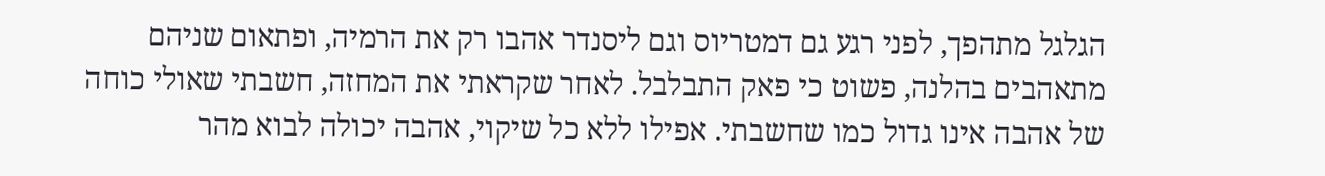הגלגל מתהפך, לפני רגע גם דמטריוס וגם ליסנדר אהבו רק את הרמיה, ופתאום שניהם מתאהבים בהלנה, פשוט כי פאק התבלבל. לאחר שקראתי את המחזה, חשבתי שאולי כוחה של אהבה אינו גדול כמו שחשבתי. אפילו ללא כל שיקוי, אהבה יכולה לבוא מהר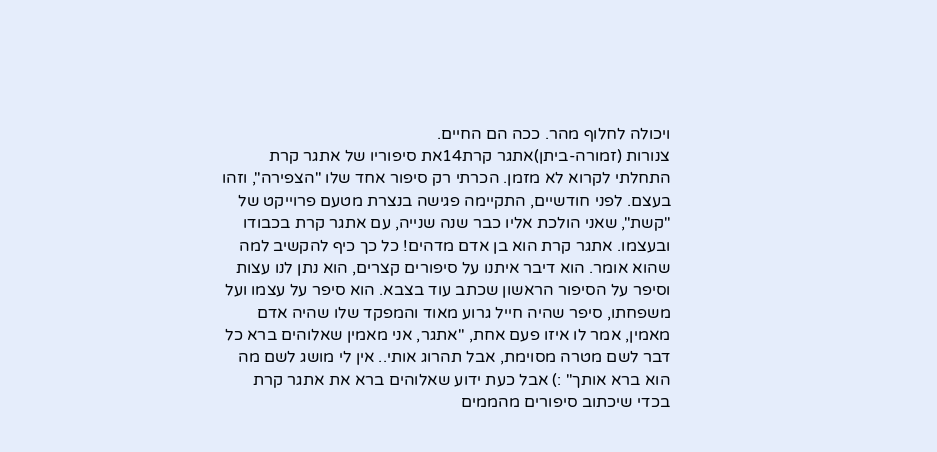ויכולה לחלוף מהר. ככה הם החיים.
צנורות (זמורה-ביתן)אתגר קרת14את סיפוריו של אתגר קרת התחלתי לקרוא לא מזמן. הכרתי רק סיפור אחד שלו "הצפירה", וזהו בעצם. לפני חודשיים, התקיימה פגישה בנצרת מטעם פרוייקט של "קשת", שאני הולכת אליו כבר שנה שנייה, עם אתגר קרת בכבודו ובעצמו. אתגר קרת הוא בן אדם מדהים! כל כך כיף להקשיב למה שהוא אומר. הוא דיבר איתנו על סיפורים קצרים, הוא נתן לנו עצות וסיפר על הסיפור הראשון שכתב עוד בצבא. הוא סיפר על עצמו ועל משפחתו, סיפר שהיה חייל גרוע מאוד והמפקד שלו שהיה אדם מאמין, אמר לו איזו פעם אחת, "אתגר, אני מאמין שאלוהים ברא כל דבר לשם מטרה מסוימת, אבל תהרוג אותי.. אין לי מושג לשם מה הוא ברא אותך" :) אבל כעת ידוע שאלוהים ברא את אתגר קרת בכדי שיכתוב סיפורים מהממים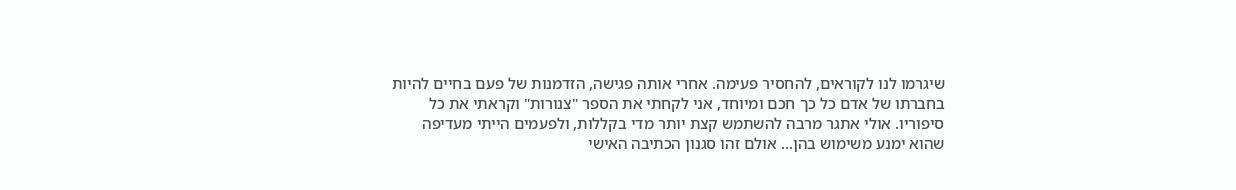שיגרמו לנו לקוראים, להחסיר פעימה. אחרי אותה פגישה, הזדמנות של פעם בחיים להיות בחברתו של אדם כל כך חכם ומיוחד, אני לקחתי את הספר "צנורות" וקראתי את כל סיפוריו. אולי אתגר מרבה להשתמש קצת יותר מדי בקללות, ולפעמים הייתי מעדיפה שהוא ימנע משימוש בהן... אולם זהו סגנון הכתיבה האישי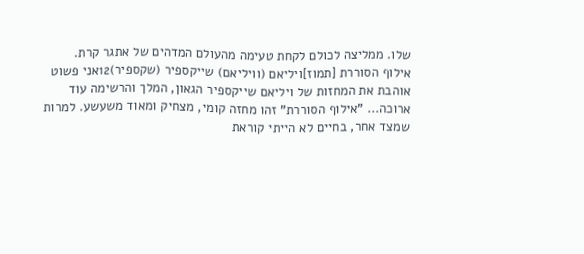שלו. ממליצה לכולם לקחת טעימה מהעולם המדהים של אתגר קרת.
אילוף הסוררת [תמוז]ויליאם (וויליאם) שייקספיר (שקספיר)12אני פשוט אוהבת את המחזות של ויליאם שייקספיר הגאון, המלך והרשימה עוד ארוכה... "אילוף הסוררת" זהו מחזה קומי, מצחיק ומאוד משעשע. למרות שמצד אחר, בחיים לא הייתי קוראת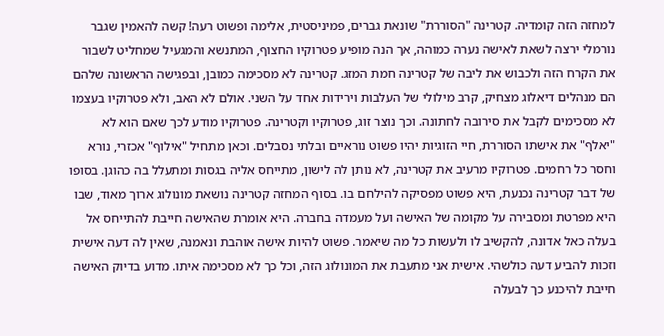למחזה הזה קומדיה. קטרינה "הסוררת" שונאת גברים, פמיניסטית, אלימה ופשוט רעה! קשה להאמין שגבר נורמלי ירצה לשאת לאישה נערה כמוהה, אך הנה מופיע פטרוקיו החצוף, המתנשא והמגעיל שמחליט לשבור את הקרח הזה ולכבוש את ליבה של קטרינה חמת המזג. קטרינה לא מסכימה כמובן, ובפגישה הראשונה שלהם הם מנהלים דיאלוג מצחיק, קרב מילולי של העלבות וירידות אחד על השני. אולם לא האב, ולא פטרוקיו בעצמו לא מסכימים לקבל את סירובה לחתונה. וכך נוצר זוג, פטרוקיו וקטרינה. פטרוקיו מודע לכך שאם הוא לא "יאלף" את אישתו הסוררת, חיי הזוגיות יהיו פשוט נוראיים ובלתי נסבלים. וכאן מתחיל "אילוף" אכזרי, נורא וחסר כל רחמים. פטרוקיו מרעיב את קטרינה, לא נותן לה לישון, מתייחס אליה בגסות ומתעלל בה כהוגן. בסופו של דבר קטרינה נכנעת, היא פשוט מפסיקה להילחם בו. בסוף המחזה קטרינה נושאת מונולוג ארוך מאוד, שבו היא מפרטת ומסבירה על מקומה של האישה ועל מעמדה בחברה. היא אומרת שהאישה חייבת להתייחס אל בעלה כאל אדונה, להקשיב לו ולעשות כל מה שיאמר. פשוט להיות אישה אוהבת ונאמנה, שאין לה דעה אישית וזכות להביע דעה כולשהי. אישית אני מתעבת את המונולוג הזה, וכל כך לא מסכימה איתו. מדוע בדיוק האישה חייבת להיכנע כך לבעלה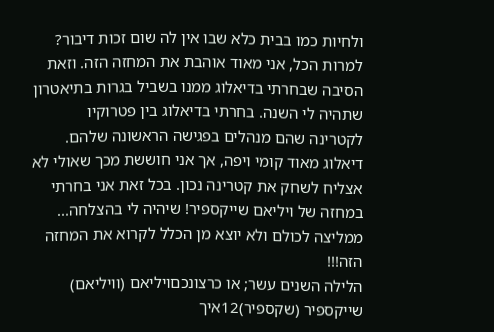ולחיות כמו בבית כלא שבו אין לה שום זכות דיבור? למרות הכל, אני מאוד אוהבת את המחזה הזה. וזאת הסיבה שבחרתי בדיאלוג ממנו בשביל בגרות בתיאטרון שתהיה לי השנה. בחרתי בדיאלוג בין פטרוקיו לקטרינה שהם מנהלים בפגישה הראשונה שלהם. דיאלוג מאוד קומי ויפה, אך אני חוששת מכך שאולי לא אצליח לשחק את קטרינה נכון. בכל זאת אני בחרתי במחזה של ויליאם שייקספיר! שיהיה לי בהצלחה... ממליצה לכולם ולא יוצא מן הכלל לקרוא את המחזה הזה!!!
הלילה השנים עשר; או כרצונכםויליאם (וויליאם) שייקספיר (שקספיר)12איך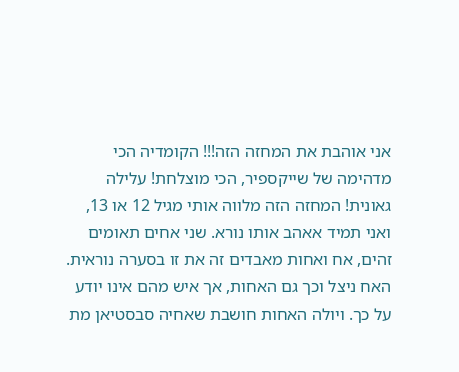אני אוהבת את המחזה הזה!!! הקומדיה הכי מדהימה של שייקספיר, הכי מוצלחת! עלילה גאונית! המחזה הזה מלווה אותי מגיל 12 או 13, ואני תמיד אאהב אותו נורא. שני אחים תאומים זהים, אח ואחות מאבדים זה את זו בסערה נוראית. האח ניצל וכך גם האחות, אך איש מהם אינו יודע על כך. ויולה האחות חושבת שאחיה סבסטיאן מת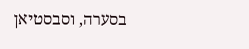בסערה, וסבסטיאן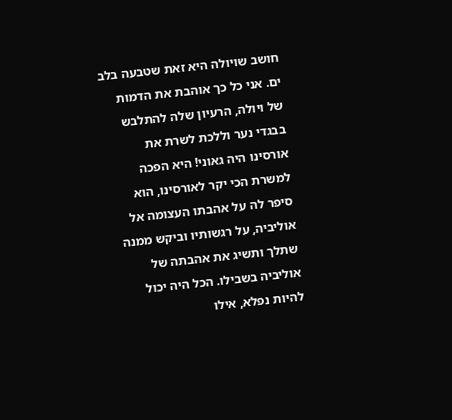חושב שויולה היא זאת שטבעה בלב ים. אני כל כך אוהבת את הדמות של ויולה, הרעיון שלה להתלבש בבגדי נער וללכת לשרת את אורסינו היה גאוני! היא הפכה למשרת הכי יקר לאורסינו, הוא סיפר לה על אהבתו העצומה אל אוליביה, על רגשותיו וביקש ממנה שתלך ותשיג את אהבתה של אוליביה בשבילו. הכל היה יכול להיות נפלא, אילו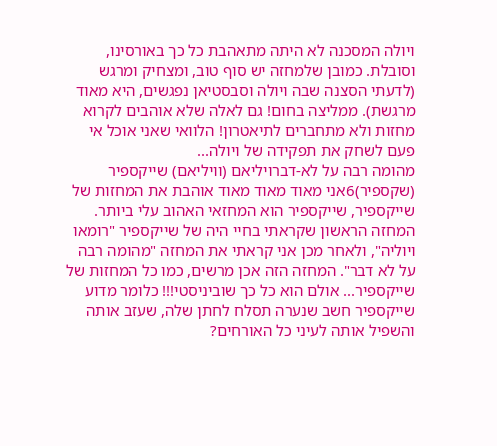ויולה המסכנה לא היתה מתאהבת כל כך באורסינו, וסובלת. כמובן שלמחזה יש סוף טוב, ומצחיק ומרגש (לדעתי הסצנה שבה ויולה וסבסטיאן נפגשים, היא מאוד מרגשת). ממליצה בחום! גם לאלה שלא אוהבים לקרוא מחזות ולא מתחברים לתיאטרון! הלוואי שאני אוכל אי פעם לשחק את תפקידה של ויולה...
מהומה רבה על לא-דברויליאם (וויליאם) שייקספיר (שקספיר)6אני מאוד מאוד מאוד אוהבת את המחזות של שייקספיר, שייקספיר הוא המחזאי האהוב עלי ביותר. המחזה הראשון שקראתי בחיי היה של שייקספיר "רומאו ויוליה", ולאחר מכן אני קראתי את המחזה "מהומה רבה על לא דבר". המחזה הזה אכן מרשים, כמו כל המחזות של שייקספיר... אולם הוא כל כך שוביניסטי!!! כלומר מדוע שייקספיר חשב שנערה תסלח לחתן שלה, שעזב אותה והשפיל אותה לעיני כל האורחים?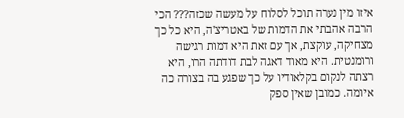איזו מין נערה תוכל לסלוח על מעשה שכזה??? הכי הרבה אהבתי את הדמות של באטריצ'ה, היא כל כך מצחיקה, עוקצת, אך עם זאת היא דמות רגישה ורומנטית. היא מאוד דאגה לבת דודתה הרו, היא רצתה לנקום בקלאודיו על כך שפגע בה בצורה כה איומה. כמובן שאין ספק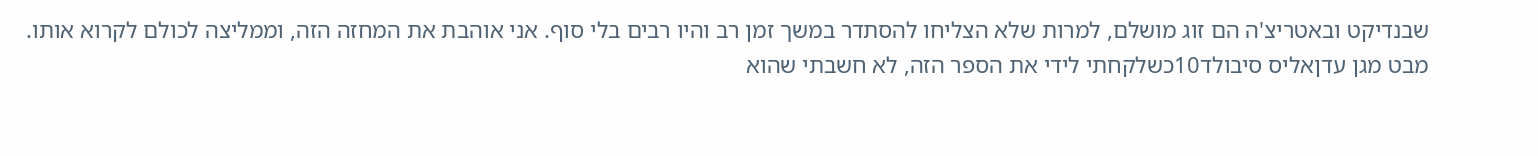שבנדיקט ובאטריצ'ה הם זוג מושלם, למרות שלא הצליחו להסתדר במשך זמן רב והיו רבים בלי סוף. אני אוהבת את המחזה הזה, וממליצה לכולם לקרוא אותו.
מבט מגן עדןאליס סיבולד10כשלקחתי לידי את הספר הזה, לא חשבתי שהוא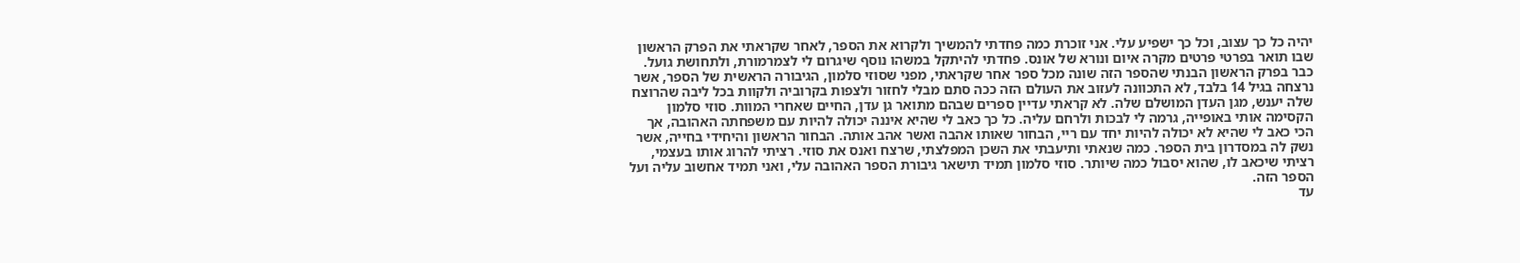יהיה כל כך עצוב, וכל כך ישפיע עלי. אני זוכרת כמה פחדתי להמשיך ולקרוא את הספר, לאחר שקראתי את הפרק הראשון שבו תואר בפרטי פרטים מקרה איום ונורא של אונס. פחדתי להיתקל במשהו נוסף שיגרום לי לצמרמורת, ולתחושת גועל. כבר בפרק הראשון הבנתי שהספר הזה שונה מכל ספר אחר שקראתי, מפני שסוזי סלמון, הגיבורה הראשית של הספר, אשר נרצחה בגיל 14 בלבד, לא התכוונה לעזוב את העולם הזה ככה סתם מבלי לחזור ולצפות בקרוביה ולקוות בכל ליבה שהרוצח שלה יענש, מגן העדן המושלם שלה. לא קראתי עדיין ספרים שבהם מתואר גן עדן, החיים שאחרי המוות. סוזי סלמון הקסימה אותי באופייה, גרמה לי לבכות ולרחם עליה. כל כך כאב לי שהיא איננה יכולה להיות עם משפחתה האהובה, אך הכי כאב לי שהיא לא יכולה להיות יחד עם ריי, הבחור שאותו אהבה ואשר אהב אותה. הבחור הראשון והיחידי בחייה, אשר נשק לה במסדרון בית הספר. כמה שנאתי ותיעבתי את השכן המפלצתי, שרצח ואנס את סוזי. רציתי להרוג אותו בעצמי, רציתי שיכאב לו, שהוא יסבול כמה שיותר. סוזי סלמון תמיד תישאר גיבורת הספר האהובה עלי, ואני תמיד אחשוב עליה ועל הספר הזה.
עד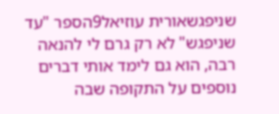שניפגשאורית עוזיאל9הספר "עד שניפגש" לא רק גרם לי להנאה רבה, הוא גם לימד אותי דברים נוספים על התקופה שבה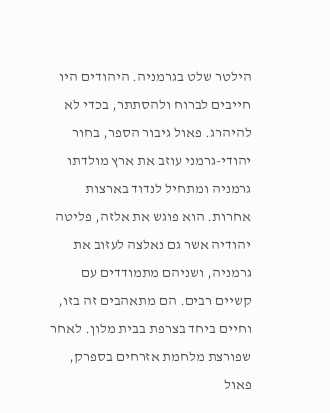הילטר שלט בגרמניה. היהודים היו חייבים לברוח ולהסתתר, בכדי לא להיהרג. פאול גיבור הספר, בחור יהודי-גרמני עוזב את ארץ מולדתו גרמניה ומתחיל לנדוד בארצות אחרות. הוא פוגש את אלזה, פליטה יהודיה אשר גם נאלצה לעזוב את גרמניה, ושניהם מתמודדים עם קשיים רבים. הם מתאהבים זה בזו, וחיים ביחד בצרפת בבית מלון. לאחר שפורצת מלחמת אזרחים בספרק, פאול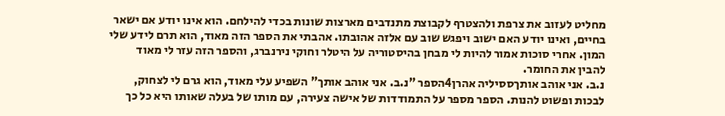מחליט לעזוב את צרפת ולהצטרף לקבוצת מתנדבים מארצות שונות בכדי להילחם. הוא אינו יודע אם ישאר בחיים, ואינו יודע האם ישוב ויפגש שוב עם אלזה אהובתו. אהבתי את הספר הזה מאוד, הוא תרם לידע שלי המון. אחרי סוכות אמור להיות לי מבחן בהיסטוריה על היטלר וחוקי נירנברג, והספר הזה עזר לי מאוד להבין את החומר.
נ.ב. אני אוהב אותךססיליה אהרן4הספר "נ.ב. אני אוהב אותך" השפיע עלי מאוד, הוא גרם לי לצחוק, לבכות ופשוט להנות. הספר מספר על התמודדות של אישה צעירה, עם מותו של בעלה שאותו היא כל כך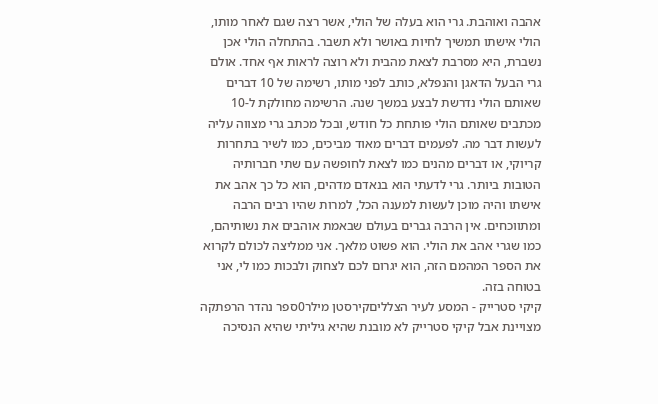אהבה ואוהבת. גרי הוא בעלה של הולי, אשר רצה שגם לאחר מותו, הולי אישתו תמשיך לחיות באושר ולא תשבר. בהתחלה הולי אכן נשברת, היא מסרבת לצאת מהבית ולא רוצה לראות אף אחד. אולם גרי הבעל הדאגן והנפלא, כותב לפני מותו, רשימה של 10 דברים שאותם הולי נדרשת לבצע במשך שנה. הרשימה מחולקת ל-10 מכתבים שאותם הולי פותחת כל חודש, ובכל מכתב גרי מצווה עליה לעשות דבר מה. לפעמים דברים מאוד מביכים, כמו לשיר בתחרות קריוקי, או דברים מהנים כמו לצאת לחופשה עם שתי חברותיה הטובות ביותר. גרי לדעתי הוא בנאדם מדהים, הוא כל כך אהב את אישתו והיה מוכן לעשות למענה הכל, למרות שהיו רבים הרבה ומתווכחים. אין הרבה גברים בעולם שבאמת אוהבים את נשותיהם, כמו שגרי אהב את הולי. הוא פשוט מלאך. אני ממליצה לכולם לקרוא את הספר המהמם הזה, הוא יגרום לכם לצחוק ולבכות כמו לי, אני בטוחה בזה.
קיקי סטרייק - המסע לעיר הצלליםקירסטן מילר0ספר נהדר הרפתקה מצויינת אבל קיקי סטרייק לא מובנת שהיא גיליתי שהיא הנסיכה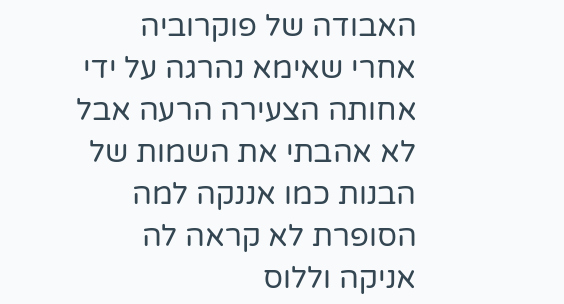האבודה של פוקרוביה אחרי שאימא נהרגה על ידי אחותה הצעירה הרעה אבל לא אהבתי את השמות של הבנות כמו אננקה למה הסופרת לא קראה לה אניקה וללוס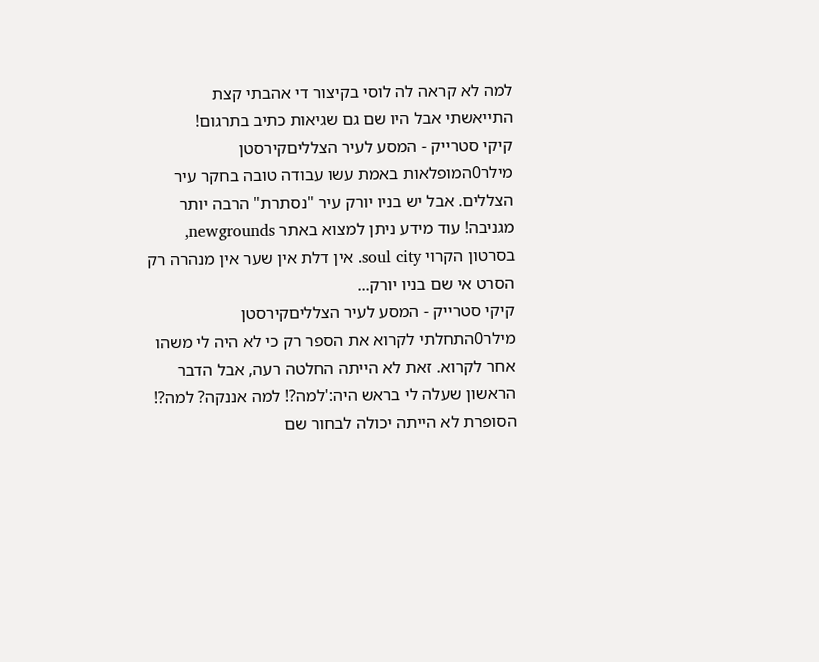למה לא קראה לה לוסי בקיצור די אהבתי קצת התייאשתי אבל היו שם גם שגיאות כתיב בתרגום!
קיקי סטרייק - המסע לעיר הצלליםקירסטן מילר0המופלאות באמת עשו עבודה טובה בחקר עיר הצללים. אבל יש בניו יורק עיר "נסתרת" הרבה יותר מגניבה! עוד מידע ניתן למצוא באתר newgrounds, בסרטון הקרוי soul city. אין דלת אין שער אין מנהרה רק הסרט אי שם בניו יורק...
קיקי סטרייק - המסע לעיר הצלליםקירסטן מילר0התחלתי לקרוא את הספר רק כי לא היה לי משהו אחר לקרוא. זאת לא הייתה החלטה רעה, אבל הדבר הראשון שעלה לי בראש היה:'למה?! למה אננקה? למה?! הסופרת לא הייתה יכולה לבחור שם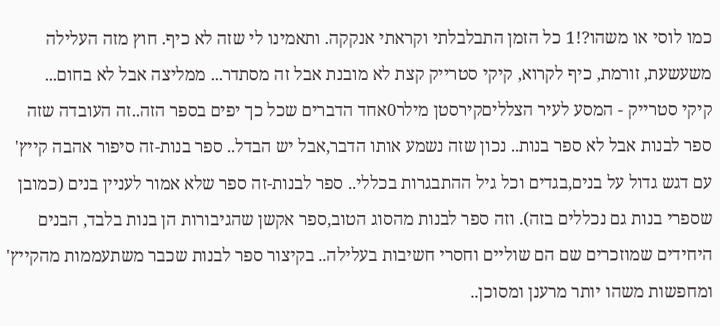כמו לוסי או משהו?!1 כל הזמן התבלבלתי וקראתי אנקקה. ותאמינו לי שזה לא כיף. חוץ מזה העלילה משעשעת, זורמת, כיף לקרוא, קיקי סטרייק קצת לא מובנת אבל זה מסתדר... ממליצה אבל לא בחום...
קיקי סטרייק - המסע לעיר הצלליםקירסטן מילר0אחד הדברים שכל כך יפים בספר הזה..זה העובדה שזה ספר לבנות אבל לא ספר בנות.. נכון שזה נשמע אותו הדבר,אבל יש הבדל.. ספר בנות-זה סיפור אהבה קייץ' עם דגש גדול על בנים,בגדים וכל גיל ההתבגרות בכללי.. ספר לבנות-זה ספר שלא אמור לעניין בנים (כמובן שספרי בנות גם נכללים בזה). וזה ספר לבנות מהסוג הטוב,ספר אקשן שהגיבורות הן בנות בלבד, הבנים היחידים שמוזכרים שם הם שוליים וחסרי חשיבות בעלילה.. בקיצור ספר לבנות שכבר משתעממות מהקייץ' ומחפשות משהו יותר מרענן ומסוכן..